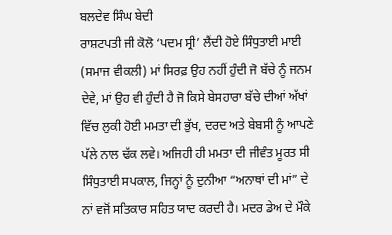ਬਲਦੇਵ ਸਿੰਘ ਬੇਦੀ
ਰਾਸ਼ਟਪਤੀ ਜੀ ਕੋਲੋ ‘ਪਦਮ ਸ੍ਰੀ’ ਲੈਂਦੀ ਹੋਏ ਸਿੰਧੁਤਾਈ ਮਾਈ
(ਸਮਾਜ ਵੀਕਲੀ) ਮਾਂ ਸਿਰਫ਼ ਉਹ ਨਹੀਂ ਹੁੰਦੀ ਜੋ ਬੱਚੇ ਨੂੰ ਜਨਮ ਦੇਵੇ, ਮਾਂ ਉਹ ਵੀ ਹੁੰਦੀ ਹੈ ਜੋ ਕਿਸੇ ਬੇਸਹਾਰਾ ਬੱਚੇ ਦੀਆਂ ਅੱਖਾਂ ਵਿੱਚ ਲੁਕੀ ਹੋਈ ਮਮਤਾ ਦੀ ਭੁੱਖ, ਦਰਦ ਅਤੇ ਬੇਬਸੀ ਨੂੰ ਆਪਣੇ ਪੱਲੇ ਨਾਲ ਢੱਕ ਲਵੇ। ਅਜਿਹੀ ਹੀ ਮਮਤਾ ਦੀ ਜੀਵੰਤ ਮੂਰਤ ਸੀ ਸਿੰਧੁਤਾਈ ਸਪਕਾਲ, ਜਿਨ੍ਹਾਂ ਨੂੰ ਦੁਨੀਆ “ਅਨਾਥਾਂ ਦੀ ਮਾਂ” ਦੇ ਨਾਂ ਵਜੋਂ ਸਤਿਕਾਰ ਸਹਿਤ ਯਾਦ ਕਰਦੀ ਹੈ। ਮਦਰ ਡੇਅ ਦੇ ਮੌਕੇ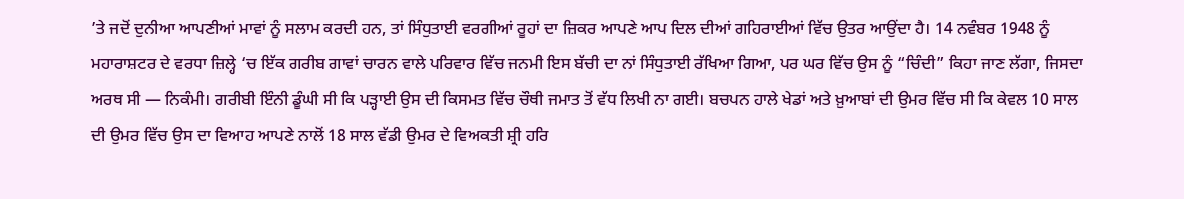’ਤੇ ਜਦੋਂ ਦੁਨੀਆ ਆਪਣੀਆਂ ਮਾਵਾਂ ਨੂੰ ਸਲਾਮ ਕਰਦੀ ਹਨ, ਤਾਂ ਸਿੰਧੁਤਾਈ ਵਰਗੀਆਂ ਰੂਹਾਂ ਦਾ ਜ਼ਿਕਰ ਆਪਣੇ ਆਪ ਦਿਲ ਦੀਆਂ ਗਹਿਰਾਈਆਂ ਵਿੱਚ ਉਤਰ ਆਉਂਦਾ ਹੈ। 14 ਨਵੰਬਰ 1948 ਨੂੰ ਮਹਾਰਾਸ਼ਟਰ ਦੇ ਵਰਧਾ ਜ਼ਿਲ੍ਹੇ ‘ਚ ਇੱਕ ਗਰੀਬ ਗਾਵਾਂ ਚਾਰਨ ਵਾਲੇ ਪਰਿਵਾਰ ਵਿੱਚ ਜਨਮੀ ਇਸ ਬੱਚੀ ਦਾ ਨਾਂ ਸਿੰਧੁਤਾਈ ਰੱਖਿਆ ਗਿਆ, ਪਰ ਘਰ ਵਿੱਚ ਉਸ ਨੂੰ “ਚਿੰਦੀ” ਕਿਹਾ ਜਾਣ ਲੱਗਾ, ਜਿਸਦਾ ਅਰਥ ਸੀ — ਨਿਕੰਮੀ। ਗਰੀਬੀ ਇੰਨੀ ਡੂੰਘੀ ਸੀ ਕਿ ਪੜ੍ਹਾਈ ਉਸ ਦੀ ਕਿਸਮਤ ਵਿੱਚ ਚੌਥੀ ਜਮਾਤ ਤੋਂ ਵੱਧ ਲਿਖੀ ਨਾ ਗਈ। ਬਚਪਨ ਹਾਲੇ ਖੇਡਾਂ ਅਤੇ ਖ਼ੁਆਬਾਂ ਦੀ ਉਮਰ ਵਿੱਚ ਸੀ ਕਿ ਕੇਵਲ 10 ਸਾਲ ਦੀ ਉਮਰ ਵਿੱਚ ਉਸ ਦਾ ਵਿਆਹ ਆਪਣੇ ਨਾਲੋਂ 18 ਸਾਲ ਵੱਡੀ ਉਮਰ ਦੇ ਵਿਅਕਤੀ ਸ਼੍ਰੀ ਹਰਿ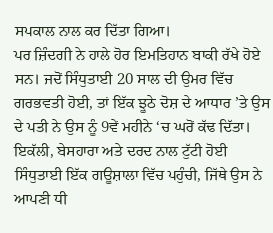ਸਪਕਾਲ ਨਾਲ ਕਰ ਦਿੱਤਾ ਗਿਆ।
ਪਰ ਜ਼ਿੰਦਗੀ ਨੇ ਹਾਲੇ ਹੋਰ ਇਮਤਿਹਾਨ ਬਾਕੀ ਰੱਖੇ ਹੋਏ ਸਨ। ਜਦੋਂ ਸਿੰਧੁਤਾਈ 20 ਸਾਲ ਦੀ ਉਮਰ ਵਿੱਚ ਗਰਭਵਤੀ ਹੋਈ, ਤਾਂ ਇੱਕ ਝੂਠੇ ਦੋਸ਼ ਦੇ ਆਧਾਰ ’ਤੇ ਉਸ ਦੇ ਪਤੀ ਨੇ ਉਸ ਨੂੰ 9ਵੇਂ ਮਹੀਨੇ ‘ਚ ਘਰੋਂ ਕੱਢ ਦਿੱਤਾ। ਇਕੱਲੀ, ਬੇਸਹਾਰਾ ਅਤੇ ਦਰਦ ਨਾਲ ਟੁੱਟੀ ਹੋਈ ਸਿੰਧੁਤਾਈ ਇੱਕ ਗਊਸ਼ਾਲਾ ਵਿੱਚ ਪਹੁੰਚੀ, ਜਿੱਥੇ ਉਸ ਨੇ ਆਪਣੀ ਧੀ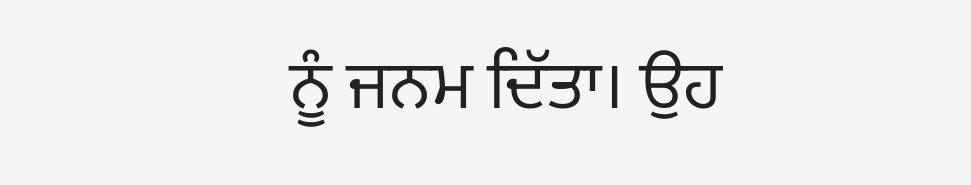ਨੂੰ ਜਨਮ ਦਿੱਤਾ। ਉਹ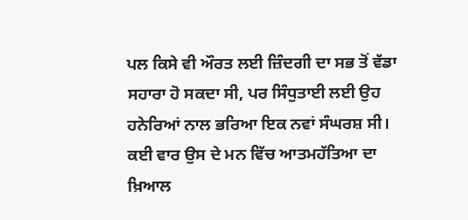ਪਲ ਕਿਸੇ ਵੀ ਔਰਤ ਲਈ ਜ਼ਿੰਦਗੀ ਦਾ ਸਭ ਤੋਂ ਵੱਡਾ ਸਹਾਰਾ ਹੋ ਸਕਦਾ ਸੀ, ਪਰ ਸਿੰਧੁਤਾਈ ਲਈ ਉਹ ਹਨੇਰਿਆਂ ਨਾਲ ਭਰਿਆ ਇਕ ਨਵਾਂ ਸੰਘਰਸ਼ ਸੀ। ਕਈ ਵਾਰ ਉਸ ਦੇ ਮਨ ਵਿੱਚ ਆਤਮਹੱਤਿਆ ਦਾ ਖ਼ਿਆਲ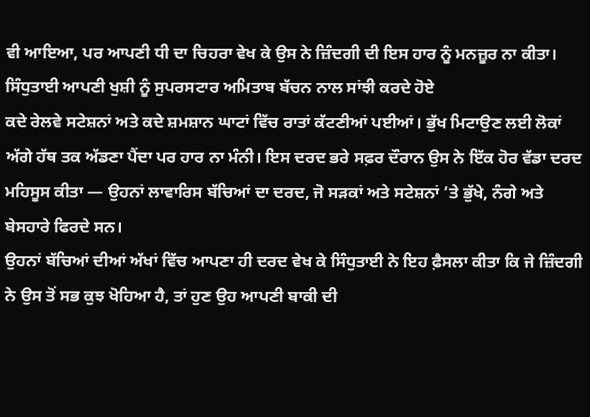ਵੀ ਆਇਆ, ਪਰ ਆਪਣੀ ਧੀ ਦਾ ਚਿਹਰਾ ਵੇਖ ਕੇ ਉਸ ਨੇ ਜ਼ਿੰਦਗੀ ਦੀ ਇਸ ਹਾਰ ਨੂੰ ਮਨਜ਼ੂਰ ਨਾ ਕੀਤਾ।
ਸਿੰਧੁਤਾਈ ਆਪਣੀ ਖੁਸ਼ੀ ਨੂੰ ਸੁਪਰਸਟਾਰ ਅਮਿਤਾਬ ਬੱਚਨ ਨਾਲ ਸਾਂਝੀ ਕਰਦੇ ਹੋਏ
ਕਦੇ ਰੇਲਵੇ ਸਟੇਸ਼ਨਾਂ ਅਤੇ ਕਦੇ ਸ਼ਮਸ਼ਾਨ ਘਾਟਾਂ ਵਿੱਚ ਰਾਤਾਂ ਕੱਟਣੀਆਂ ਪਈਆਂ। ਭੁੱਖ ਮਿਟਾਉਣ ਲਈ ਲੋਕਾਂ ਅੱਗੇ ਹੱਥ ਤਕ ਅੱਡਣਾ ਪੈਂਦਾ ਪਰ ਹਾਰ ਨਾ ਮੰਨੀ। ਇਸ ਦਰਦ ਭਰੇ ਸਫ਼ਰ ਦੌਰਾਨ ਉਸ ਨੇ ਇੱਕ ਹੋਰ ਵੱਡਾ ਦਰਦ ਮਹਿਸੂਸ ਕੀਤਾ — ਉਹਨਾਂ ਲਾਵਾਰਿਸ ਬੱਚਿਆਂ ਦਾ ਦਰਦ, ਜੋ ਸੜਕਾਂ ਅਤੇ ਸਟੇਸ਼ਨਾਂ ’ਤੇ ਭੁੱਖੇ, ਨੰਗੇ ਅਤੇ ਬੇਸਹਾਰੇ ਫਿਰਦੇ ਸਨ।
ਉਹਨਾਂ ਬੱਚਿਆਂ ਦੀਆਂ ਅੱਖਾਂ ਵਿੱਚ ਆਪਣਾ ਹੀ ਦਰਦ ਵੇਖ ਕੇ ਸਿੰਧੁਤਾਈ ਨੇ ਇਹ ਫ਼ੈਸਲਾ ਕੀਤਾ ਕਿ ਜੇ ਜ਼ਿੰਦਗੀ ਨੇ ਉਸ ਤੋਂ ਸਭ ਕੁਝ ਖੋਹਿਆ ਹੈ, ਤਾਂ ਹੁਣ ਉਹ ਆਪਣੀ ਬਾਕੀ ਦੀ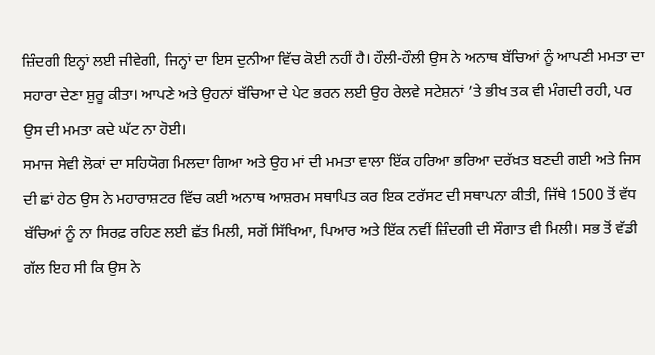ਜ਼ਿੰਦਗੀ ਇਨ੍ਹਾਂ ਲਈ ਜੀਵੇਗੀ, ਜਿਨ੍ਹਾਂ ਦਾ ਇਸ ਦੁਨੀਆ ਵਿੱਚ ਕੋਈ ਨਹੀਂ ਹੈ। ਹੌਲੀ-ਹੌਲੀ ਉਸ ਨੇ ਅਨਾਥ ਬੱਚਿਆਂ ਨੂੰ ਆਪਣੀ ਮਮਤਾ ਦਾ ਸਹਾਰਾ ਦੇਣਾ ਸ਼ੁਰੂ ਕੀਤਾ। ਆਪਣੇ ਅਤੇ ਉਹਨਾਂ ਬੱਚਿਆ ਦੇ ਪੇਟ ਭਰਨ ਲਈ ਉਹ ਰੇਲਵੇ ਸਟੇਸ਼ਨਾਂ ’ਤੇ ਭੀਖ ਤਕ ਵੀ ਮੰਗਦੀ ਰਹੀ, ਪਰ ਉਸ ਦੀ ਮਮਤਾ ਕਦੇ ਘੱਟ ਨਾ ਹੋਈ।
ਸਮਾਜ ਸੇਵੀ ਲੋਕਾਂ ਦਾ ਸਹਿਯੋਗ ਮਿਲਦਾ ਗਿਆ ਅਤੇ ਉਹ ਮਾਂ ਦੀ ਮਮਤਾ ਵਾਲਾ ਇੱਕ ਹਰਿਆ ਭਰਿਆ ਦਰੱਖ਼ਤ ਬਣਦੀ ਗਈ ਅਤੇ ਜਿਸ ਦੀ ਛਾਂ ਹੇਠ ਉਸ ਨੇ ਮਹਾਰਾਸ਼ਟਰ ਵਿੱਚ ਕਈ ਅਨਾਥ ਆਸ਼ਰਮ ਸਥਾਪਿਤ ਕਰ ਇਕ ਟਰੱਸਟ ਦੀ ਸਥਾਪਨਾ ਕੀਤੀ, ਜਿੱਥੇ 1500 ਤੋਂ ਵੱਧ ਬੱਚਿਆਂ ਨੂੰ ਨਾ ਸਿਰਫ਼ ਰਹਿਣ ਲਈ ਛੱਤ ਮਿਲੀ, ਸਗੋਂ ਸਿੱਖਿਆ, ਪਿਆਰ ਅਤੇ ਇੱਕ ਨਵੀਂ ਜ਼ਿੰਦਗੀ ਦੀ ਸੌਗਾਤ ਵੀ ਮਿਲੀ। ਸਭ ਤੋਂ ਵੱਡੀ ਗੱਲ ਇਹ ਸੀ ਕਿ ਉਸ ਨੇ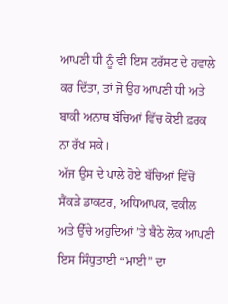ਆਪਣੀ ਧੀ ਨੂੰ ਵੀ ਇਸ ਟਰੱਸਟ ਦੇ ਹਵਾਲੇ ਕਰ ਦਿੱਤਾ, ਤਾਂ ਜੋ ਉਹ ਆਪਣੀ ਧੀ ਅਤੇ ਬਾਕੀ ਅਨਾਥ ਬੱਚਿਆਂ ਵਿੱਚ ਕੋਈ ਫ਼ਰਕ ਨਾ ਰੱਖ ਸਕੇ।
ਅੱਜ ਉਸ ਦੇ ਪਾਲੇ ਹੋਏ ਬੱਚਿਆਂ ਵਿੱਚੋਂ ਸੈਂਕੜੇ ਡਾਕਟਰ, ਅਧਿਆਪਕ, ਵਕੀਲ ਅਤੇ ਉੱਚੇ ਅਹੁਦਿਆਂ ’ਤੇ ਬੈਠੇ ਲੋਕ ਆਪਣੀ ਇਸ ਸਿੰਧੁਤਾਈ “ਮਾਈ” ਦਾ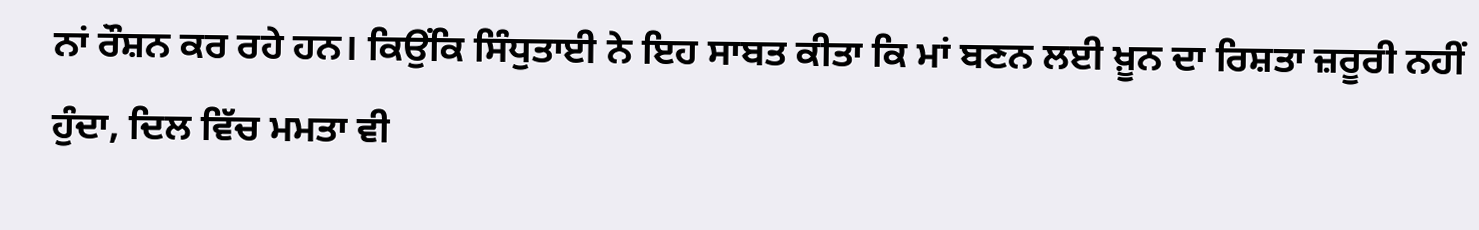ਨਾਂ ਰੌਸ਼ਨ ਕਰ ਰਹੇ ਹਨ। ਕਿਉਂਕਿ ਸਿੰਧੁਤਾਈ ਨੇ ਇਹ ਸਾਬਤ ਕੀਤਾ ਕਿ ਮਾਂ ਬਣਨ ਲਈ ਖ਼ੂਨ ਦਾ ਰਿਸ਼ਤਾ ਜ਼ਰੂਰੀ ਨਹੀਂ ਹੁੰਦਾ, ਦਿਲ ਵਿੱਚ ਮਮਤਾ ਵੀ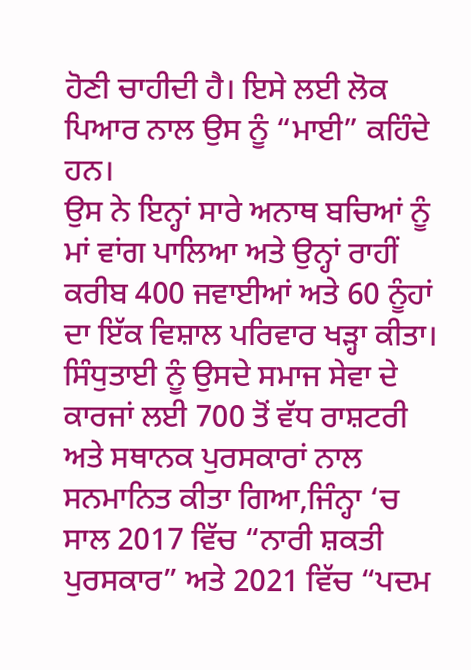ਹੋਣੀ ਚਾਹੀਦੀ ਹੈ। ਇਸੇ ਲਈ ਲੋਕ ਪਿਆਰ ਨਾਲ ਉਸ ਨੂੰ “ਮਾਈ” ਕਹਿੰਦੇ ਹਨ।
ਉਸ ਨੇ ਇਨ੍ਹਾਂ ਸਾਰੇ ਅਨਾਥ ਬਚਿਆਂ ਨੂੰ ਮਾਂ ਵਾਂਗ ਪਾਲਿਆ ਅਤੇ ਉਨ੍ਹਾਂ ਰਾਹੀਂ ਕਰੀਬ 400 ਜਵਾਈਆਂ ਅਤੇ 60 ਨੂੰਹਾਂ ਦਾ ਇੱਕ ਵਿਸ਼ਾਲ ਪਰਿਵਾਰ ਖੜ੍ਹਾ ਕੀਤਾ।
ਸਿੰਧੁਤਾਈ ਨੂੰ ਉਸਦੇ ਸਮਾਜ ਸੇਵਾ ਦੇ ਕਾਰਜਾਂ ਲਈ 700 ਤੋਂ ਵੱਧ ਰਾਸ਼ਟਰੀ ਅਤੇ ਸਥਾਨਕ ਪੁਰਸਕਾਰਾਂ ਨਾਲ ਸਨਮਾਨਿਤ ਕੀਤਾ ਗਿਆ,ਜਿੰਨ੍ਹਾ ‘ਚ ਸਾਲ 2017 ਵਿੱਚ “ਨਾਰੀ ਸ਼ਕਤੀ ਪੁਰਸਕਾਰ” ਅਤੇ 2021 ਵਿੱਚ “ਪਦਮ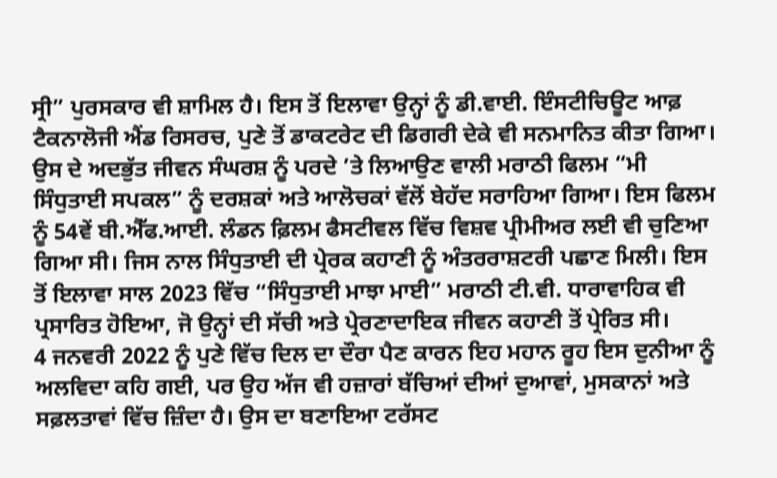ਸ੍ਰੀ” ਪੁਰਸਕਾਰ ਵੀ ਸ਼ਾਮਿਲ ਹੈ। ਇਸ ਤੋਂ ਇਲਾਵਾ ਉਨ੍ਹਾਂ ਨੂੰ ਡੀ.ਵਾਈ. ਇੰਸਟੀਚਿਊਟ ਆਫ਼ ਟੈਕਨਾਲੋਜੀ ਐਂਡ ਰਿਸਰਚ, ਪੁਣੇ ਤੋਂ ਡਾਕਟਰੇਟ ਦੀ ਡਿਗਰੀ ਦੇਕੇ ਵੀ ਸਨਮਾਨਿਤ ਕੀਤਾ ਗਿਆ।
ਉਸ ਦੇ ਅਦਭੁੱਤ ਜੀਵਨ ਸੰਘਰਸ਼ ਨੂੰ ਪਰਦੇ ’ਤੇ ਲਿਆਉਣ ਵਾਲੀ ਮਰਾਠੀ ਫਿਲਮ “ਮੀ ਸਿੰਧੁਤਾਈ ਸਪਕਲ” ਨੂੰ ਦਰਸ਼ਕਾਂ ਅਤੇ ਆਲੋਚਕਾਂ ਵੱਲੋਂ ਬੇਹੱਦ ਸਰਾਹਿਆ ਗਿਆ। ਇਸ ਫਿਲਮ ਨੂੰ 54ਵੇਂ ਬੀ.ਐੱਫ.ਆਈ. ਲੰਡਨ ਫ਼ਿਲਮ ਫੈਸਟੀਵਲ ਵਿੱਚ ਵਿਸ਼ਵ ਪ੍ਰੀਮੀਅਰ ਲਈ ਵੀ ਚੁਣਿਆ ਗਿਆ ਸੀ। ਜਿਸ ਨਾਲ ਸਿੰਧੁਤਾਈ ਦੀ ਪ੍ਰੇਰਕ ਕਹਾਣੀ ਨੂੰ ਅੰਤਰਰਾਸ਼ਟਰੀ ਪਛਾਣ ਮਿਲੀ। ਇਸ ਤੋਂ ਇਲਾਵਾ ਸਾਲ 2023 ਵਿੱਚ “ਸਿੰਧੁਤਾਈ ਮਾਝਾ ਮਾਈ” ਮਰਾਠੀ ਟੀ.ਵੀ. ਧਾਰਾਵਾਹਿਕ ਵੀ ਪ੍ਰਸਾਰਿਤ ਹੋਇਆ, ਜੋ ਉਨ੍ਹਾਂ ਦੀ ਸੱਚੀ ਅਤੇ ਪ੍ਰੇਰਣਾਦਾਇਕ ਜੀਵਨ ਕਹਾਣੀ ਤੋਂ ਪ੍ਰੇਰਿਤ ਸੀ।
4 ਜਨਵਰੀ 2022 ਨੂੰ ਪੁਣੇ ਵਿੱਚ ਦਿਲ ਦਾ ਦੌਰਾ ਪੈਣ ਕਾਰਨ ਇਹ ਮਹਾਨ ਰੂਹ ਇਸ ਦੁਨੀਆ ਨੂੰ ਅਲਵਿਦਾ ਕਹਿ ਗਈ, ਪਰ ਉਹ ਅੱਜ ਵੀ ਹਜ਼ਾਰਾਂ ਬੱਚਿਆਂ ਦੀਆਂ ਦੁਆਵਾਂ, ਮੁਸਕਾਨਾਂ ਅਤੇ ਸਫ਼ਲਤਾਵਾਂ ਵਿੱਚ ਜ਼ਿੰਦਾ ਹੈ। ਉਸ ਦਾ ਬਣਾਇਆ ਟਰੱਸਟ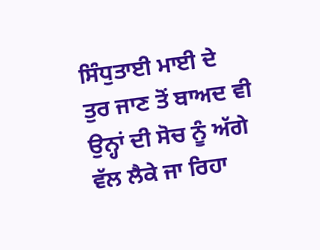ਸਿੰਧੁਤਾਈ ਮਾਈ ਦੇ ਤੁਰ ਜਾਣ ਤੋਂ ਬਾਅਦ ਵੀ ਉਨ੍ਹਾਂ ਦੀ ਸੋਚ ਨੂੰ ਅੱਗੇ ਵੱਲ ਲੈਕੇ ਜਾ ਰਿਹਾ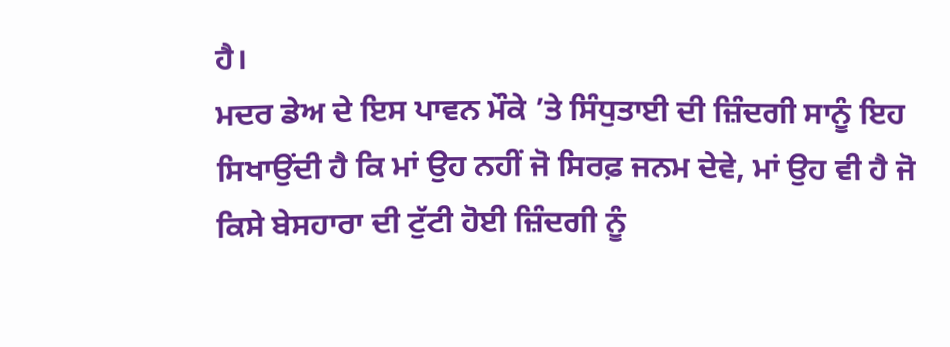ਹੈ।
ਮਦਰ ਡੇਅ ਦੇ ਇਸ ਪਾਵਨ ਮੌਕੇ ’ਤੇ ਸਿੰਧੁਤਾਈ ਦੀ ਜ਼ਿੰਦਗੀ ਸਾਨੂੰ ਇਹ ਸਿਖਾਉਂਦੀ ਹੈ ਕਿ ਮਾਂ ਉਹ ਨਹੀਂ ਜੋ ਸਿਰਫ਼ ਜਨਮ ਦੇਵੇ, ਮਾਂ ਉਹ ਵੀ ਹੈ ਜੋ ਕਿਸੇ ਬੇਸਹਾਰਾ ਦੀ ਟੁੱਟੀ ਹੋਈ ਜ਼ਿੰਦਗੀ ਨੂੰ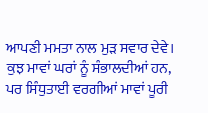ਆਪਣੀ ਮਮਤਾ ਨਾਲ ਮੁੜ ਸਵਾਰ ਦੇਵੇ। ਕੁਝ ਮਾਵਾਂ ਘਰਾਂ ਨੂੰ ਸੰਭਾਲਦੀਆਂ ਹਨ, ਪਰ ਸਿੰਧੁਤਾਈ ਵਰਗੀਆਂ ਮਾਵਾਂ ਪੂਰੀ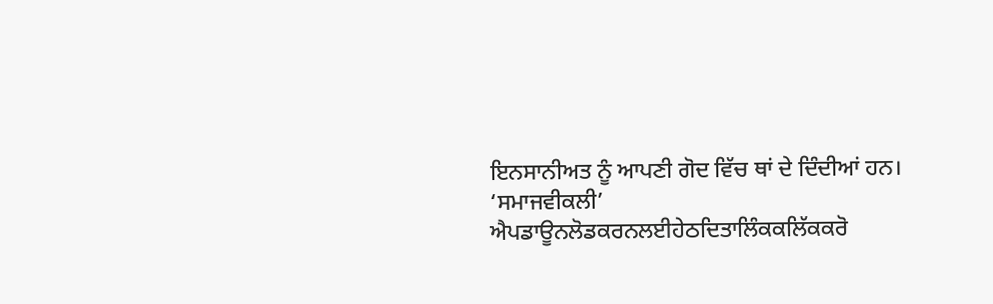ਇਨਸਾਨੀਅਤ ਨੂੰ ਆਪਣੀ ਗੋਦ ਵਿੱਚ ਥਾਂ ਦੇ ਦਿੰਦੀਆਂ ਹਨ।
‘ਸਮਾਜਵੀਕਲੀ’ ਐਪਡਾਊਨਲੋਡਕਰਨਲਈਹੇਠਦਿਤਾਲਿੰਕਕਲਿੱਕਕਰੋ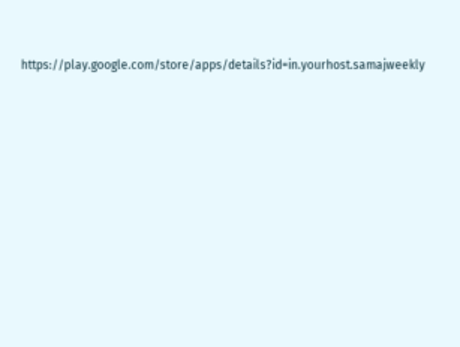https://play.google.com/store/apps/details?id=in.yourhost.samajweekly